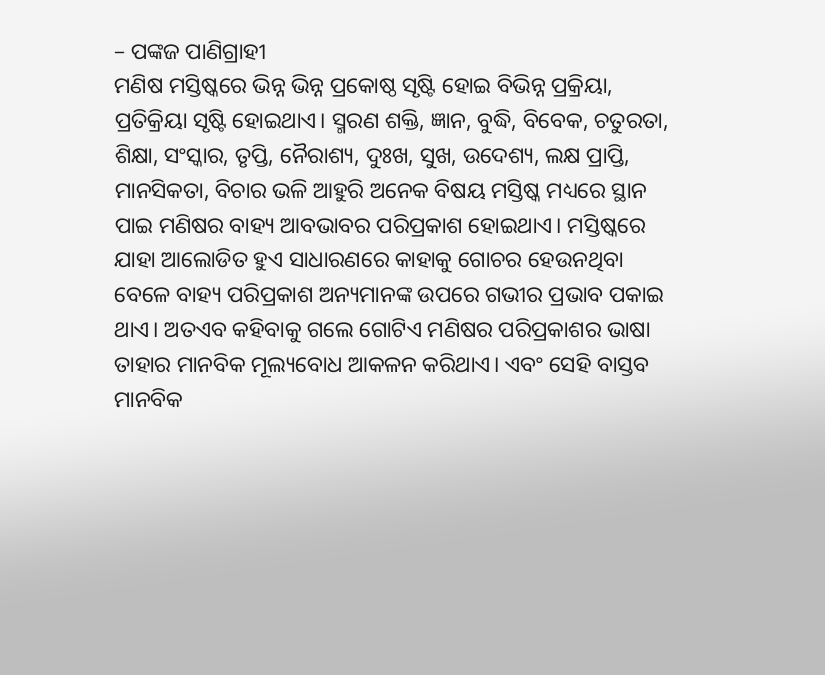– ପଙ୍କଜ ପାଣିଗ୍ରାହୀ
ମଣିଷ ମସ୍ତିଷ୍କରେ ଭିନ୍ନ ଭିନ୍ନ ପ୍ରକୋଷ୍ଠ ସୃଷ୍ଟି ହୋଇ ବିଭିନ୍ନ ପ୍ରକ୍ରିୟା, ପ୍ରତିକ୍ରିୟା ସୃଷ୍ଟି ହୋଇଥାଏ। ସ୍ମରଣ ଶକ୍ତି, ଜ୍ଞାନ, ବୁଦ୍ଧି, ବିବେକ, ଚତୁରତା, ଶିକ୍ଷା, ସଂସ୍କାର, ତୃପ୍ତି, ନୈରାଶ୍ୟ, ଦୁଃଖ, ସୁଖ, ଉଦେଶ୍ୟ, ଲକ୍ଷ ପ୍ରାପ୍ତି, ମାନସିକତା, ବିଚାର ଭଳି ଆହୁରି ଅନେକ ବିଷୟ ମସ୍ତିଷ୍କ ମଧ୍ୟରେ ସ୍ଥାନ ପାଇ ମଣିଷର ବାହ୍ୟ ଆବଭାବର ପରିପ୍ରକାଶ ହୋଇଥାଏ। ମସ୍ତିଷ୍କରେ ଯାହା ଆଲୋଡିତ ହୁଏ ସାଧାରଣରେ କାହାକୁ ଗୋଚର ହେଉନଥିବା ବେଳେ ବାହ୍ୟ ପରିପ୍ରକାଶ ଅନ୍ୟମାନଙ୍କ ଉପରେ ଗଭୀର ପ୍ରଭାବ ପକାଇ ଥାଏ। ଅତଏବ କହିବାକୁ ଗଲେ ଗୋଟିଏ ମଣିଷର ପରିପ୍ରକାଶର ଭାଷା ତାହାର ମାନବିକ ମୂଲ୍ୟବୋଧ ଆକଳନ କରିଥାଏ। ଏବଂ ସେହି ବାସ୍ତବ ମାନବିକ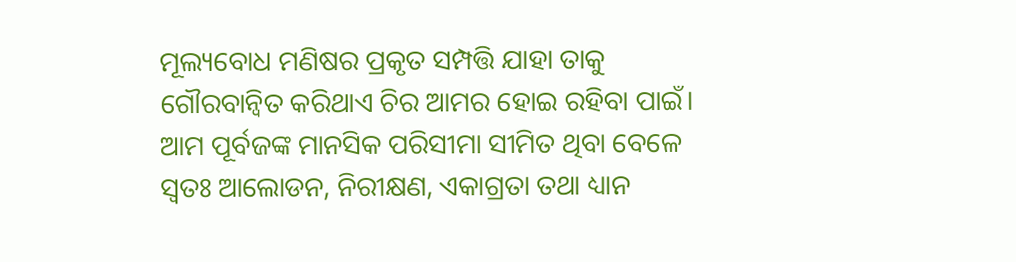ମୂଲ୍ୟବୋଧ ମଣିଷର ପ୍ରକୃତ ସମ୍ପତ୍ତି ଯାହା ତାକୁ ଗୌରବାନ୍ୱିତ କରିଥାଏ ଚିର ଆମର ହୋଇ ରହିବା ପାଇଁ।
ଆମ ପୂର୍ବଜଙ୍କ ମାନସିକ ପରିସୀମା ସୀମିତ ଥିବା ବେଳେ ସ୍ୱତଃ ଆଲୋଡନ, ନିରୀକ୍ଷଣ, ଏକାଗ୍ରତା ତଥା ଧ୍ୟାନ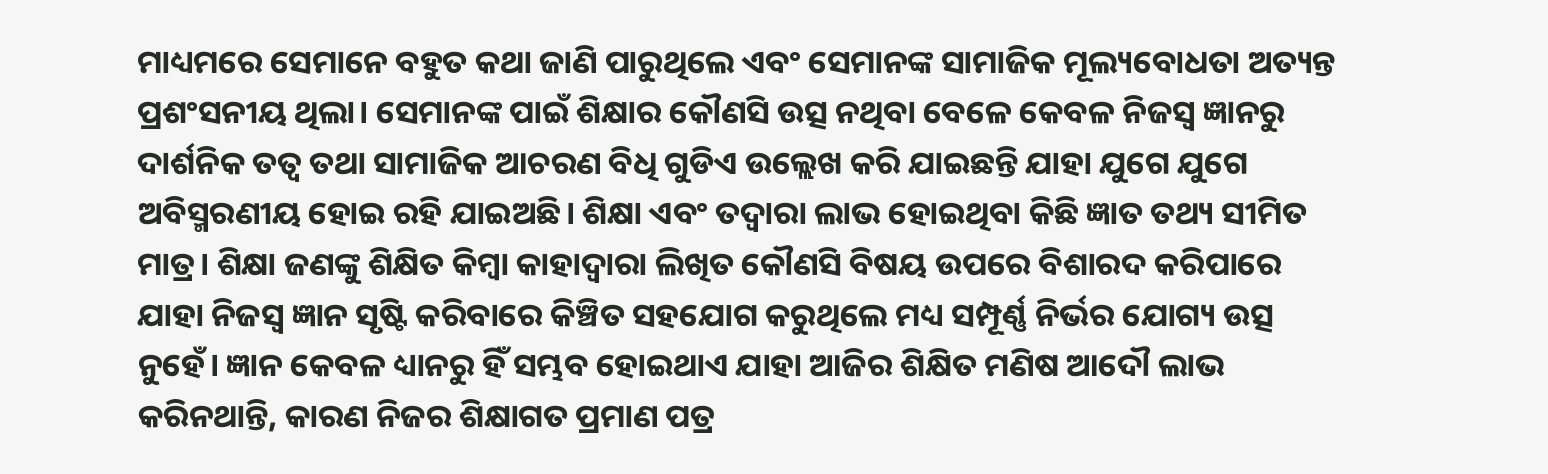ମାଧ୍ୟମରେ ସେମାନେ ବହୁତ କଥା ଜାଣି ପାରୁଥିଲେ ଏବଂ ସେମାନଙ୍କ ସାମାଜିକ ମୂଲ୍ୟବୋଧତା ଅତ୍ୟନ୍ତ ପ୍ରଶଂସନୀୟ ଥିଲା। ସେମାନଙ୍କ ପାଇଁ ଶିକ୍ଷାର କୌଣସି ଉତ୍ସ ନଥିବା ବେଳେ କେବଳ ନିଜସ୍ୱ ଜ୍ଞାନରୁ ଦାର୍ଶନିକ ତତ୍ୱ ତଥା ସାମାଜିକ ଆଚରଣ ବିଧି ଗୁଡିଏ ଉଲ୍ଲେଖ କରି ଯାଇଛନ୍ତି ଯାହା ଯୁଗେ ଯୁଗେ ଅବିସ୍ମରଣୀୟ ହୋଇ ରହି ଯାଇଅଛି। ଶିକ୍ଷା ଏବଂ ତଦ୍ୱାରା ଲାଭ ହୋଇଥିବା କିଛି ଜ୍ଞାତ ତଥ୍ୟ ସୀମିତ ମାତ୍ର। ଶିକ୍ଷା ଜଣଙ୍କୁ ଶିକ୍ଷିତ କିମ୍ବା କାହାଦ୍ୱାରା ଲିଖିତ କୌଣସି ବିଷୟ ଉପରେ ବିଶାରଦ କରିପାରେ ଯାହା ନିଜସ୍ୱ ଜ୍ଞାନ ସୃଷ୍ଟି କରିବାରେ କିଞ୍ଚିତ ସହଯୋଗ କରୁଥିଲେ ମଧ୍ୟ ସମ୍ପୂର୍ଣ୍ଣ ନିର୍ଭର ଯୋଗ୍ୟ ଉତ୍ସ ନୁହେଁ। ଜ୍ଞାନ କେବଳ ଧ୍ୟାନରୁ ହିଁ ସମ୍ଭବ ହୋଇଥାଏ ଯାହା ଆଜିର ଶିକ୍ଷିତ ମଣିଷ ଆଦୌ ଲାଭ କରିନଥାନ୍ତି, କାରଣ ନିଜର ଶିକ୍ଷାଗତ ପ୍ରମାଣ ପତ୍ର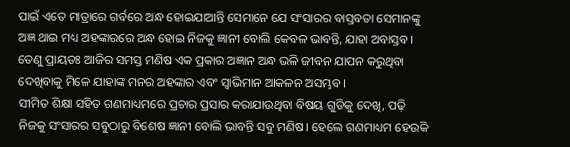ପାଇଁ ଏତେ ମାତ୍ରାରେ ଗର୍ବରେ ଅନ୍ଧ ହୋଇଯାଆନ୍ତି ସେମାନେ ଯେ ସଂସାରର ବାସ୍ତବତା ସେମାନଙ୍କୁ ଅଜ୍ଞ ଥାଇ ମଧ୍ୟ ଅହଙ୍କାରରେ ଅନ୍ଧ ହୋଇ ନିଜକୁ ଜ୍ଞାନୀ ବୋଲି କେବଳ ଭାବନ୍ତି, ଯାହା ଅବାସ୍ତବ। ତେଣୁ ପ୍ରାୟତଃ ଆଜିର ସମସ୍ତ ମଣିଷ ଏକ ପ୍ରକାର ଅଜ୍ଞାନ ଅନ୍ଧ ଭଳି ଜୀବନ ଯାପନ କରୁଥିବା ଦେଖିବାକୁ ମିଳେ ଯାହାଙ୍କ ମନର ଅହଙ୍କାର ଏବଂ ସ୍ୱାଭିମାନ ଆକଳନ ଅସମ୍ଭବ।
ସୀମିତ ଶିକ୍ଷା ସହିତ ଗଣମାଧ୍ୟମରେ ପ୍ରଚାର ପ୍ରସାର କରାଯାଉଥିବା ବିଷୟ ଗୁଡିକୁ ଦେଖି, ପଢ଼ି ନିଜକୁ ସଂସାରର ସବୁଠାରୁ ବିଶେଷ ଜ୍ଞାନୀ ବୋଲି ଭାବନ୍ତି ସବୁ ମଣିଷ। ହେଲେ ଗଣମାଧ୍ୟମ ହେଉକି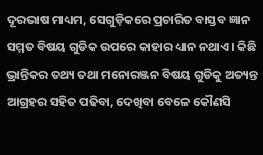ଦୂରଭାଷ ମାଧ୍ୟମ, ସେଗୁଡ଼ିକରେ ପ୍ରଚାରିତ ବାସ୍ତବ ଜ୍ଞାନ ସମ୍ମତ ବିଷୟ ଗୁଡିକ ଉପରେ କାହାର ଧ୍ୟାନ ନଥାଏ। କିଛି ଭ୍ରାନ୍ତିକର ତଥ୍ୟ ତଥା ମନୋରଞ୍ଜନ ବିଷୟ ଗୁଡିକୁ ଅତ୍ୟନ୍ତ ଆଗ୍ରହର ସହିତ ପଢିବା, ଦେଖିବା ବେଳେ କୌଣସି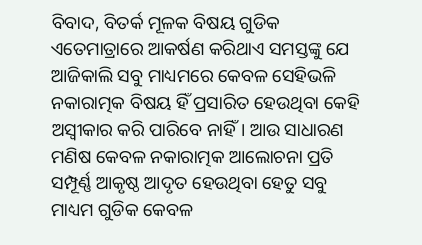ବିବାଦ, ବିତର୍କ ମୂଳକ ବିଷୟ ଗୁଡିକ ଏତେମାତ୍ରାରେ ଆକର୍ଷଣ କରିଥାଏ ସମସ୍ତଙ୍କୁ ଯେ ଆଜିକାଲି ସବୁ ମାଧ୍ୟମରେ କେବଳ ସେହିଭଳି ନକାରାତ୍ମକ ବିଷୟ ହିଁ ପ୍ରସାରିତ ହେଉଥିବା କେହି ଅସ୍ବୀକାର କରି ପାରିବେ ନାହିଁ। ଆଉ ସାଧାରଣ ମଣିଷ କେବଳ ନକାରାତ୍ମକ ଆଲୋଚନା ପ୍ରତି ସମ୍ପୂର୍ଣ୍ଣ ଆକୃଷ୍ଠ ଆଦୃତ ହେଉଥିବା ହେତୁ ସବୁ ମାଧ୍ୟମ ଗୁଡିକ କେବଳ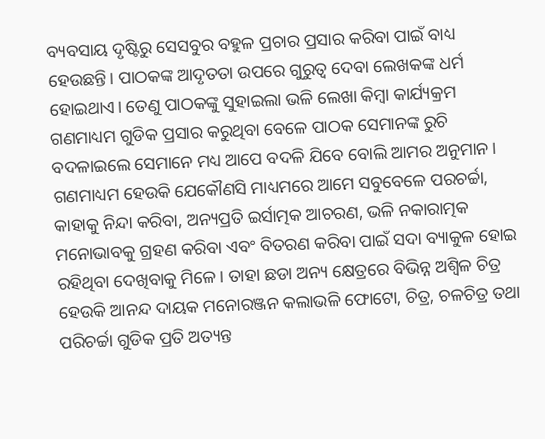ବ୍ୟବସାୟ ଦୃଷ୍ଟିରୁ ସେସବୁର ବହୁଳ ପ୍ରଚାର ପ୍ରସାର କରିବା ପାଇଁ ବାଧ୍ୟ ହେଉଛନ୍ତି। ପାଠକଙ୍କ ଆଦୃତତା ଉପରେ ଗୁରୁତ୍ୱ ଦେବା ଲେଖକଙ୍କ ଧର୍ମ ହୋଇଥାଏ। ତେଣୁ ପାଠକଙ୍କୁ ସୁହାଇଲା ଭଳି ଲେଖା କିମ୍ବା କାର୍ଯ୍ୟକ୍ରମ ଗଣମାଧ୍ୟମ ଗୁଡିକ ପ୍ରସାର କରୁଥିବା ବେଳେ ପାଠକ ସେମାନଙ୍କ ରୁଚି ବଦଳାଇଲେ ସେମାନେ ମଧ୍ୟ ଆପେ ବଦଳି ଯିବେ ବୋଲି ଆମର ଅନୁମାନ।
ଗଣମାଧ୍ୟମ ହେଉକି ଯେକୌଣସି ମାଧ୍ୟମରେ ଆମେ ସବୁବେଳେ ପରଚର୍ଚ୍ଚା, କାହାକୁ ନିନ୍ଦା କରିବା, ଅନ୍ୟପ୍ରତି ଇର୍ସାତ୍ମକ ଆଚରଣ, ଭଳି ନକାରାତ୍ମକ ମନୋଭାବକୁ ଗ୍ରହଣ କରିବା ଏବଂ ବିତରଣ କରିବା ପାଇଁ ସଦା ବ୍ୟାକୁଳ ହୋଇ ରହିଥିବା ଦେଖିବାକୁ ମିଳେ। ତାହା ଛଡା ଅନ୍ୟ କ୍ଷେତ୍ରରେ ବିଭିନ୍ନ ଅଶ୍ଵିଳ ଚିତ୍ର ହେଉକି ଆନନ୍ଦ ଦାୟକ ମନୋରଞ୍ଜନ କଲାଭଳି ଫୋଟୋ, ଚିତ୍ର, ଚଳଚିତ୍ର ତଥା ପରିଚର୍ଚ୍ଚା ଗୁଡିକ ପ୍ରତି ଅତ୍ୟନ୍ତ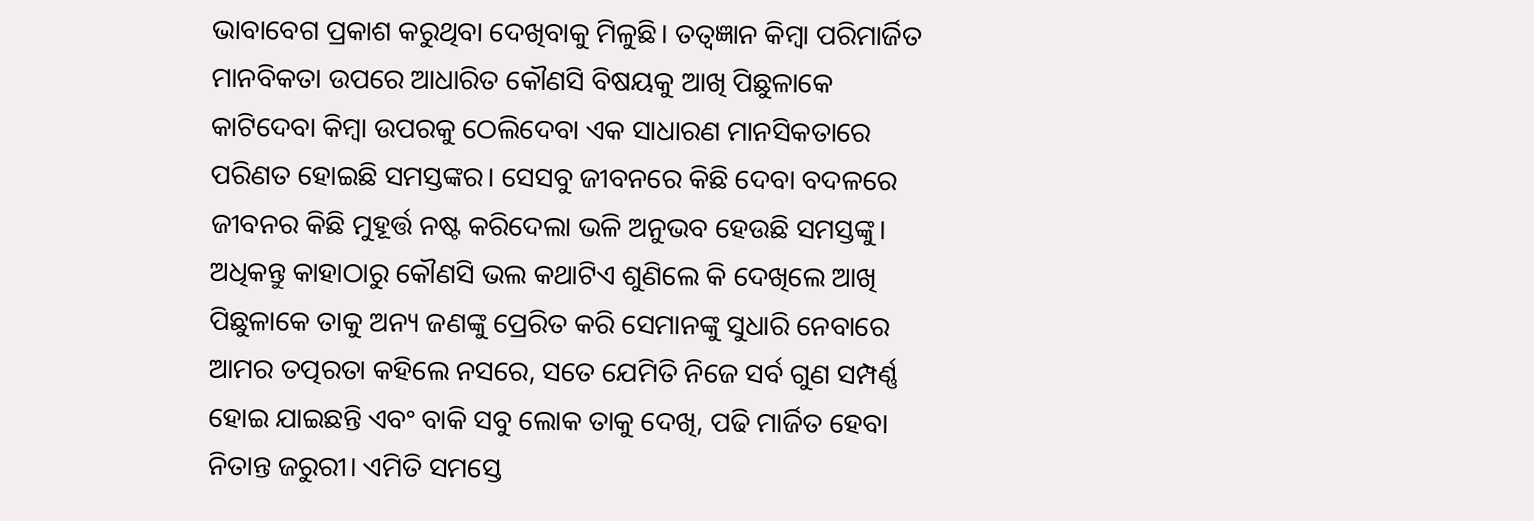ଭାବାବେଗ ପ୍ରକାଶ କରୁଥିବା ଦେଖିବାକୁ ମିଳୁଛି। ତତ୍ୱଜ୍ଞାନ କିମ୍ବା ପରିମାର୍ଜିତ ମାନବିକତା ଉପରେ ଆଧାରିତ କୌଣସି ବିଷୟକୁ ଆଖି ପିଛୁଳାକେ କାଟିଦେବା କିମ୍ବା ଉପରକୁ ଠେଲିଦେବା ଏକ ସାଧାରଣ ମାନସିକତାରେ ପରିଣତ ହୋଇଛି ସମସ୍ତଙ୍କର। ସେସବୁ ଜୀବନରେ କିଛି ଦେବା ବଦଳରେ ଜୀବନର କିଛି ମୁହୂର୍ତ୍ତ ନଷ୍ଟ କରିଦେଲା ଭଳି ଅନୁଭବ ହେଉଛି ସମସ୍ତଙ୍କୁ। ଅଧିକନ୍ତୁ କାହାଠାରୁ କୌଣସି ଭଲ କଥାଟିଏ ଶୁଣିଲେ କି ଦେଖିଲେ ଆଖି ପିଛୁଳାକେ ତାକୁ ଅନ୍ୟ ଜଣଙ୍କୁ ପ୍ରେରିତ କରି ସେମାନଙ୍କୁ ସୁଧାରି ନେବାରେ ଆମର ତତ୍ପରତା କହିଲେ ନସରେ, ସତେ ଯେମିତି ନିଜେ ସର୍ବ ଗୁଣ ସମ୍ପର୍ଣ୍ଣ ହୋଇ ଯାଇଛନ୍ତି ଏବଂ ବାକି ସବୁ ଲୋକ ତାକୁ ଦେଖି, ପଢି ମାର୍ଜିତ ହେବା ନିତାନ୍ତ ଜରୁରୀ। ଏମିତି ସମସ୍ତେ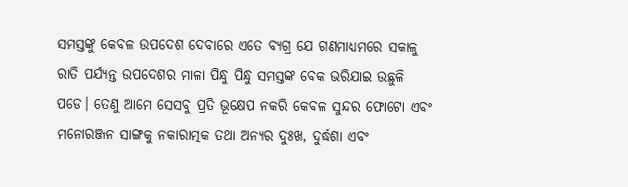ସମସ୍ତଙ୍କୁ କେବଳ ଉପଦେଶ ଦେବାରେ ଏତେ ବ୍ୟଗ୍ର ଯେ ଗଣମାଧ୍ୟମରେ ସକାଳୁ ରାତି ପର୍ଯ୍ୟନ୍ତ ଉପଦେଶର ମାଳା ପିନ୍ଧୁ ପିନ୍ଧୁ ସମସ୍ତଙ୍କ ବେକ ଭରିଯାଇ ଉଛୁଳି ପଡେ। ତେଣୁ ଆମେ ସେସବୁ ପ୍ରତି ଭୂକ୍ଷେପ ନକରି କେବଳ ସୁନ୍ଦର ଫୋଟୋ ଏବଂ ମନୋରଞ୍ଜନ ସାଙ୍ଗକୁ ନକାରାତ୍ମକ ତଥା ଅନ୍ୟର ଦୁଃଖ, ଦୁର୍ଦ୍ଧଶା ଏବଂ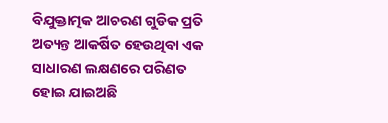ବିଯୁକ୍ତାତ୍ମକ ଆଚରଣ ଗୁଡିକ ପ୍ରତି ଅତ୍ୟନ୍ତ ଆକର୍ଷିତ ହେଉଥିବା ଏକ ସାଧାରଣ ଲକ୍ଷଣରେ ପରିଣତ ହୋଇ ଯାଇଅଛି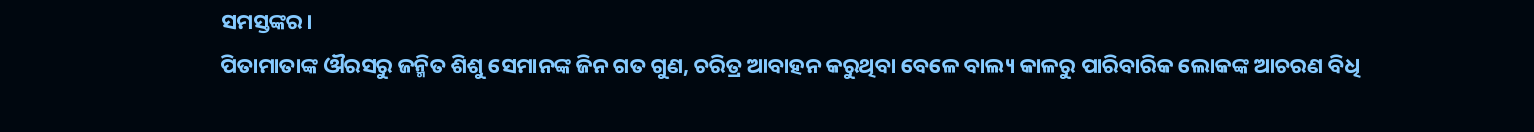ସମସ୍ତଙ୍କର।
ପିତାମାତାଙ୍କ ଔରସରୁ ଜନ୍ମିତ ଶିଶୁ ସେମାନଙ୍କ ଜିନ ଗତ ଗୁଣ, ଚରିତ୍ର ଆବାହନ କରୁଥିବା ବେଳେ ବାଲ୍ୟ କାଳରୁ ପାରିବାରିକ ଲୋକଙ୍କ ଆଚରଣ ବିଧି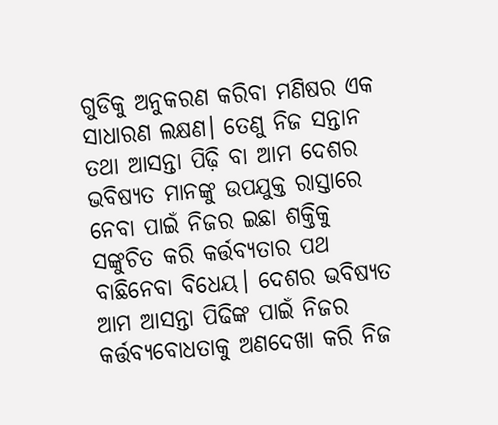ଗୁଡିକୁ ଅନୁକରଣ କରିବା ମଣିଷର ଏକ ସାଧାରଣ ଲକ୍ଷଣ। ତେଣୁ ନିଜ ସନ୍ତାନ ତଥା ଆସନ୍ତା ପିଢ଼ି ବା ଆମ ଦେଶର ଭବିଷ୍ୟତ ମାନଙ୍କୁ ଉପଯୁକ୍ତ ରାସ୍ତାରେ ନେବା ପାଇଁ ନିଜର ଇଛା ଶକ୍ତିକୁ ସଙ୍କୁଚିତ କରି କର୍ତ୍ତବ୍ୟତାର ପଥ ବାଛିନେବା ବିଧେୟ। ଦେଶର ଭବିଷ୍ୟତ ଆମ ଆସନ୍ତା ପିଢିଙ୍କ ପାଇଁ ନିଜର କର୍ତ୍ତବ୍ୟବୋଧତାକୁ ଅଣଦେଖା କରି ନିଜ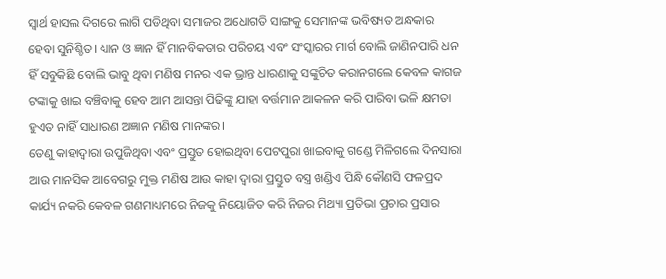ସ୍ୱାର୍ଥ ହାସଲ ଦିଗରେ ଲାଗି ପଡିଥିବା ସମାଜର ଅଧୋଗତି ସାଙ୍ଗକୁ ସେମାନଙ୍କ ଭବିଷ୍ୟତ ଅନ୍ଧକାର ହେବା ସୁନିଶ୍ଚିତ। ଧ୍ୟାନ ଓ ଜ୍ଞାନ ହିଁ ମାନବିକତାର ପରିଚୟ ଏବଂ ସଂସ୍କାରର ମାର୍ଗ ବୋଲି ଜାଣିନପାରି ଧନ ହିଁ ସବୁକିଛି ବୋଲି ଭାବୁ ଥିବା ମଣିଷ ମନର ଏକ ଭ୍ରାନ୍ତ ଧାରଣାକୁ ସଙ୍କୁଚିତ କରାନଗଲେ କେବଳ କାଗଜ ଟଙ୍କାକୁ ଖାଇ ବଞ୍ଚିବାକୁ ହେବ ଆମ ଆସନ୍ତା ପିଢିଙ୍କୁ ଯାହା ବର୍ତ୍ତମାନ ଆକଳନ କରି ପାରିବା ଭଳି କ୍ଷମତା ହୁଏତ ନାହିଁ ସାଧାରଣ ଅଜ୍ଞାନ ମଣିଷ ମାନଙ୍କର।
ତେଣୁ କାହାଦ୍ୱାରା ଉପୁଜିଥିବା ଏବଂ ପ୍ରସ୍ତୁତ ହୋଇଥିବା ପେଟପୁରା ଖାଇବାକୁ ଗଣ୍ଡେ ମିଳିଗଲେ ଦିନସାରା ଆଉ ମାନସିକ ଆବେଗରୁ ମୁକ୍ତ ମଣିଷ ଆଉ କାହା ଦ୍ୱାରା ପ୍ରସ୍ତୁତ ବସ୍ତ୍ର ଖଣ୍ଡିଏ ପିନ୍ଧି କୌଣସି ଫଳପ୍ରଦ କାର୍ଯ୍ୟ ନକରି କେବଳ ଗଣମାଧ୍ୟମରେ ନିଜକୁ ନିୟୋଜିତ କରି ନିଜର ମିଥ୍ୟା ପ୍ରତିଭା ପ୍ରଚାର ପ୍ରସାର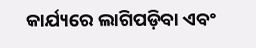କାର୍ଯ୍ୟରେ ଲାଗିପଡ଼ିବା ଏବଂ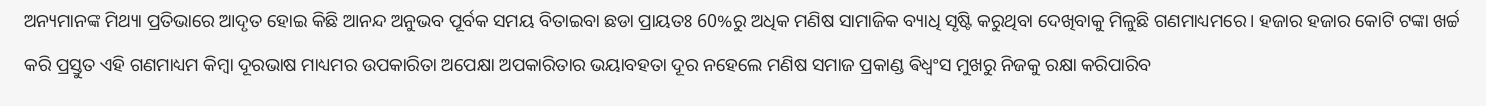ଅନ୍ୟମାନଙ୍କ ମିଥ୍ୟା ପ୍ରତିଭାରେ ଆଦୃତ ହୋଇ କିଛି ଆନନ୍ଦ ଅନୁଭବ ପୂର୍ବକ ସମୟ ବିତାଇବା ଛଡା ପ୍ରାୟତଃ 60%ରୁ ଅଧିକ ମଣିଷ ସାମାଜିକ ବ୍ୟାଧି ସୃଷ୍ଟି କରୁଥିବା ଦେଖିବାକୁ ମିଳୁଛି ଗଣମାଧ୍ୟମରେ। ହଜାର ହଜାର କୋଟି ଟଙ୍କା ଖର୍ଚ୍ଚ କରି ପ୍ରସ୍ତୁତ ଏହି ଗଣମାଧ୍ୟମ କିମ୍ବା ଦୂରଭାଷ ମାଧ୍ୟମର ଉପକାରିତା ଅପେକ୍ଷା ଅପକାରିତାର ଭୟାବହତା ଦୂର ନହେଲେ ମଣିଷ ସମାଜ ପ୍ରକାଣ୍ଡ ଵିଧ୍ଵଂସ ମୁଖରୁ ନିଜକୁ ରକ୍ଷା କରିପାରିବ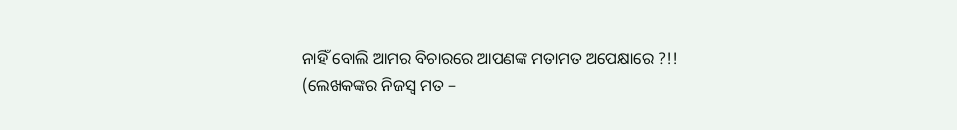ନାହିଁ ବୋଲି ଆମର ବିଚାରରେ ଆପଣଙ୍କ ମତାମତ ଅପେକ୍ଷାରେ ?!!
(ଲେଖକଙ୍କର ନିଜସ୍ୱ ମତ –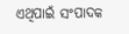ଏଥିପାଇଁ ସଂପାଦକ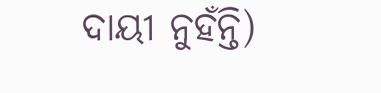ଦାୟୀ ନୁହଁନ୍ତି)